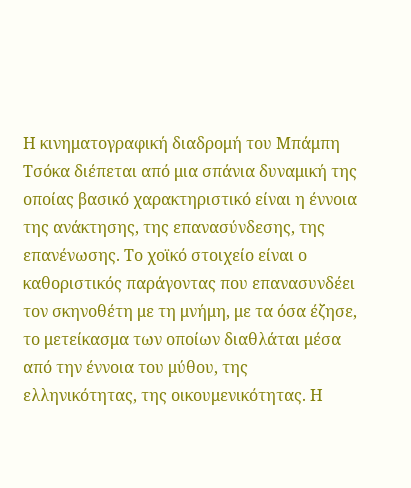Η κινηματογραφική διαδρομή του Μπάμπη Τσόκα διέπεται από μια σπάνια δυναμική της οποίας βασικό χαρακτηριστικό είναι η έννοια της ανάκτησης, της επανασύνδεσης, της επανένωσης. Το χοϊκό στοιχείο είναι ο καθοριστικός παράγοντας που επανασυνδέει τον σκηνοθέτη με τη μνήμη, με τα όσα έζησε, το μετείκασμα των οποίων διαθλάται μέσα από την έννοια του μύθου, της ελληνικότητας, της οικουμενικότητας. Η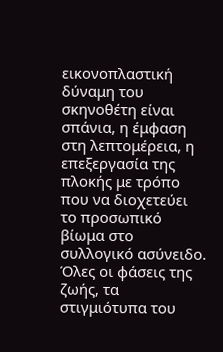εικονοπλαστική δύναμη του σκηνοθέτη είναι σπάνια, η έμφαση στη λεπτομέρεια, η επεξεργασία της πλοκής με τρόπο που να διοχετεύει το προσωπικό βίωμα στο συλλογικό ασύνειδο. Όλες οι φάσεις της ζωής, τα στιγμιότυπα του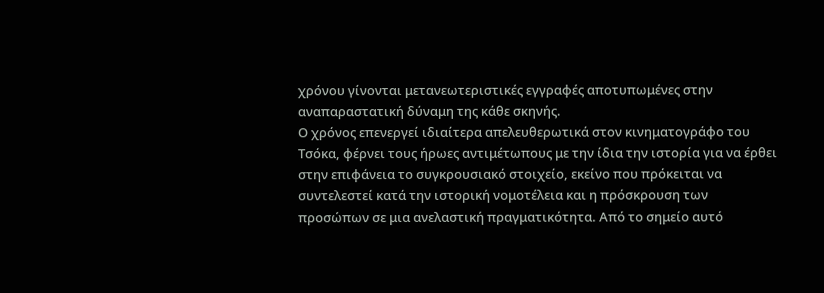χρόνου γίνονται μετανεωτεριστικές εγγραφές αποτυπωμένες στην αναπαραστατική δύναμη της κάθε σκηνής.
Ο χρόνος επενεργεί ιδιαίτερα απελευθερωτικά στον κινηματογράφο του Τσόκα, φέρνει τους ήρωες αντιμέτωπους με την ίδια την ιστορία για να έρθει στην επιφάνεια το συγκρουσιακό στοιχείο, εκείνο που πρόκειται να συντελεστεί κατά την ιστορική νομοτέλεια και η πρόσκρουση των προσώπων σε μια ανελαστική πραγματικότητα. Από το σημείο αυτό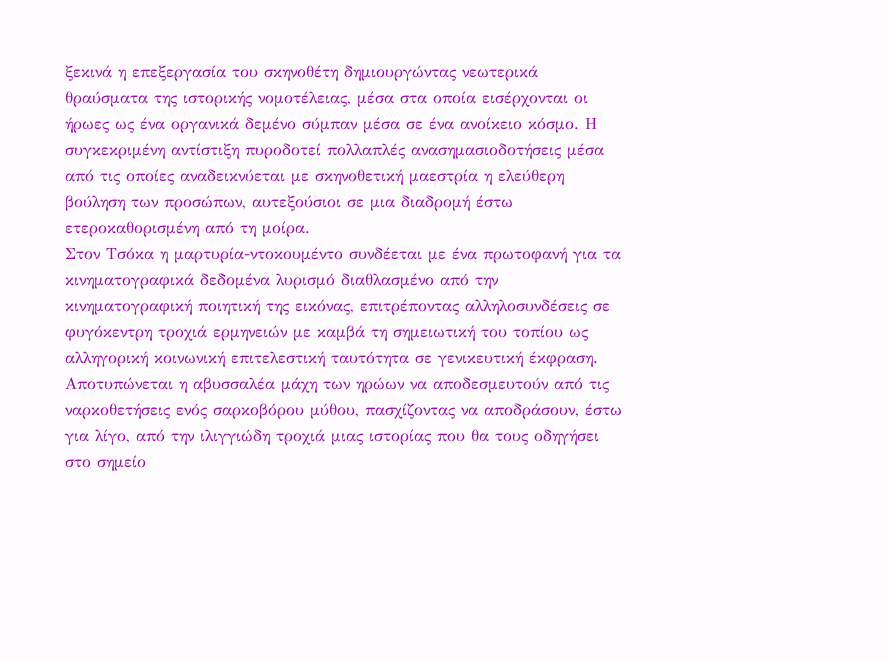ξεκινά η επεξεργασία του σκηνοθέτη δημιουργώντας νεωτερικά θραύσματα της ιστορικής νομοτέλειας, μέσα στα οποία εισέρχονται οι ήρωες ως ένα οργανικά δεμένο σύμπαν μέσα σε ένα ανοίκειο κόσμο. Η συγκεκριμένη αντίστιξη πυροδοτεί πολλαπλές ανασημασιοδοτήσεις μέσα από τις οποίες αναδεικνύεται με σκηνοθετική μαεστρία η ελεύθερη βούληση των προσώπων, αυτεξούσιοι σε μια διαδρομή έστω ετεροκαθορισμένη από τη μοίρα.
Στον Τσόκα η μαρτυρία-ντοκουμέντο συνδέεται με ένα πρωτοφανή για τα κινηματογραφικά δεδομένα λυρισμό διαθλασμένο από την κινηματογραφική ποιητική της εικόνας, επιτρέποντας αλληλοσυνδέσεις σε φυγόκεντρη τροχιά ερμηνειών με καμβά τη σημειωτική του τοπίου ως αλληγορική κοινωνική επιτελεστική ταυτότητα σε γενικευτική έκφραση. Αποτυπώνεται η αβυσσαλέα μάχη των ηρώων να αποδεσμευτούν από τις ναρκοθετήσεις ενός σαρκοβόρου μύθου, πασχίζοντας να αποδράσουν, έστω για λίγο, από την ιλιγγιώδη τροχιά μιας ιστορίας που θα τους οδηγήσει στο σημείο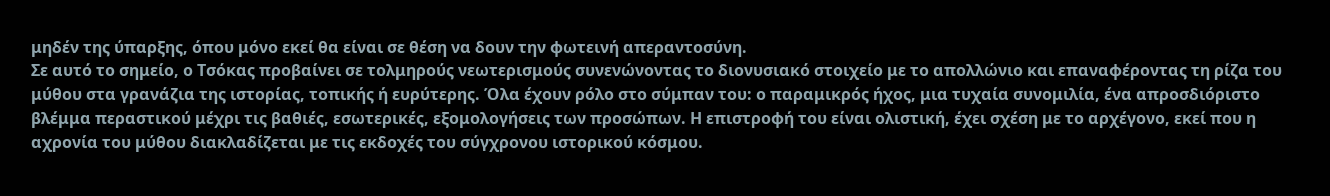μηδέν της ύπαρξης, όπου μόνο εκεί θα είναι σε θέση να δουν την φωτεινή απεραντοσύνη.
Σε αυτό το σημείο, ο Τσόκας προβαίνει σε τολμηρούς νεωτερισμούς συνενώνοντας το διονυσιακό στοιχείο με το απολλώνιο και επαναφέροντας τη ρίζα του μύθου στα γρανάζια της ιστορίας, τοπικής ή ευρύτερης. Όλα έχουν ρόλο στο σύμπαν του: ο παραμικρός ήχος, μια τυχαία συνομιλία, ένα απροσδιόριστο βλέμμα περαστικού μέχρι τις βαθιές, εσωτερικές, εξομολογήσεις των προσώπων. Η επιστροφή του είναι ολιστική, έχει σχέση με το αρχέγονο, εκεί που η αχρονία του μύθου διακλαδίζεται με τις εκδοχές του σύγχρονου ιστορικού κόσμου.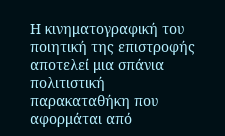Η κινηματογραφική του ποιητική της επιστροφής αποτελεί μια σπάνια πολιτιστική παρακαταθήκη που αφορμάται από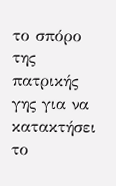το σπόρο της πατρικής γης για να κατακτήσει το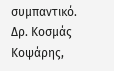συμπαντικό.
Δρ. Κοσμάς Κοψάρης,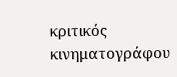κριτικός κινηματογράφου